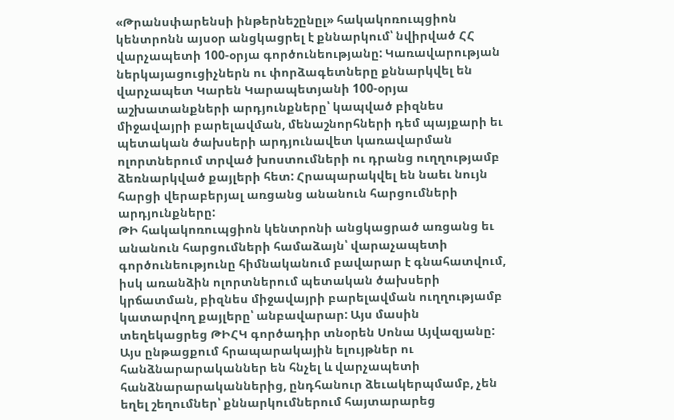«Թրանսփարենսի ինթերնեշընըլ» հակակոռուպցիոն կենտրոնն այսօր անցկացրել է քննարկում՝ նվիրված ՀՀ վարչապետի 100-օրյա գործունեությանը: Կառավարության ներկայացուցիչներն ու փորձագետները քննարկվել են վարչապետ Կարեն Կարապետյանի 100-օրյա աշխատանքների արդյունքները՝ կապված բիզնես միջավայրի բարելավման, մենաշնորհների դեմ պայքարի եւ պետական ծախսերի արդյունավետ կառավարման ոլորտներում տրված խոստումների ու դրանց ուղղությամբ ձեռնարկված քայլերի հետ: Հրապարակվել են նաեւ նույն հարցի վերաբերյալ առցանց անանուն հարցումների արդյունքները:
ԹԻ հակակոռուպցիոն կենտրոնի անցկացրած առցանց եւ անանուն հարցումների համաձայն՝ վարաչապետի գործունեությունը հիմնականում բավարար է գնահատվում, իսկ առանձին ոլորտներում պետական ծախսերի կրճատման, բիզնես միջավայրի բարելավման ուղղությամբ կատարվող քայլերը՝ անբավարար: Այս մասին տեղեկացրեց ԹԻՀԿ գործադիր տնօրեն Սոնա Այվազյանը:
Այս ընթացքում հրապարակային ելույթներ ու հանձնարարականներ են հնչել և վարչապետի հանձնարարականներից, ընդհանուր ձեւակերպմամբ, չեն եղել շեղումներ՝ քննարկումներում հայտարարեց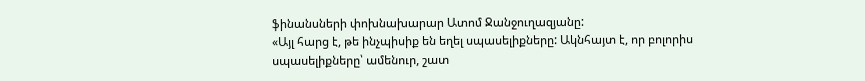ֆինանսների փոխնախարար Ատոմ Ջանջուղազյանը:
«Այլ հարց է, թե ինչպիսիք են եղել սպասելիքները: Ակնհայտ է, որ բոլորիս սպասելիքները՝ ամենուր, շատ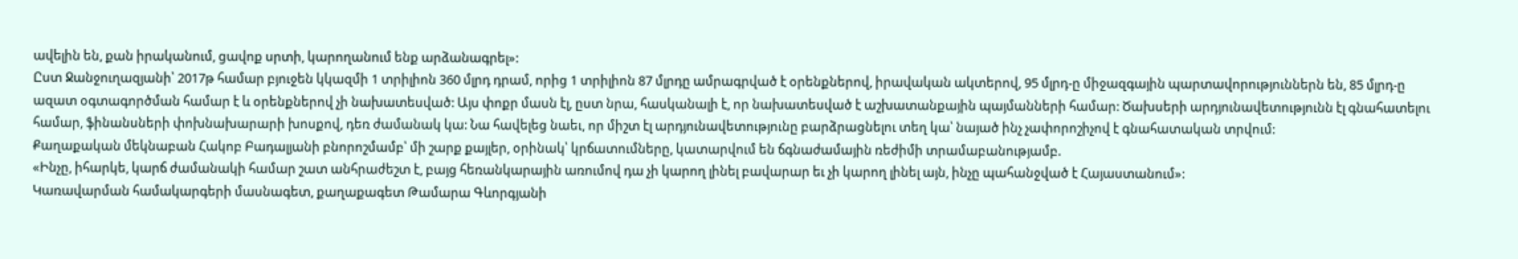ավելին են, քան իրականում, ցավոք սրտի, կարողանում ենք արձանագրել»:
Ըստ Ջանջուղազյանի՝ 2017թ համար բյուջեն կկազմի 1 տրիլիոն 360 մլրդ դրամ, որից 1 տրիլիոն 87 մլրդը ամրագրված է օրենքներով, իրավական ակտերով, 95 մլրդ-ը միջազգային պարտավորություններն են, 85 մլրդ-ը ազատ օգտագործման համար է և օրենքներով չի նախատեսված: Այս փոքր մասն էլ, ըստ նրա, հասկանալի է, որ նախատեսված է աշխատանքային պայմանների համար: Ծախսերի արդյունավետությունն էլ գնահատելու համար, ֆինանսների փոխնախարարի խոսքով, դեռ ժամանակ կա: Նա հավելեց նաեւ, որ միշտ էլ արդյունավետությունը բարձրացնելու տեղ կա՝ նայած ինչ չափորոշիչով է գնահատական տրվում:
Քաղաքական մեկնաբան Հակոբ Բադալյանի բնորոշմամբ՝ մի շարք քայլեր, օրինակ՝ կրճատումները, կատարվում են ճգնաժամային ռեժիմի տրամաբանությամբ.
«Ինչը, իհարկե, կարճ ժամանակի համար շատ անհրաժեշտ է, բայց հեռանկարային առումով դա չի կարող լինել բավարար եւ չի կարող լինել այն, ինչը պահանջված է Հայաստանում»:
Կառավարման համակարգերի մասնագետ, քաղաքագետ Թամարա Գևորգյանի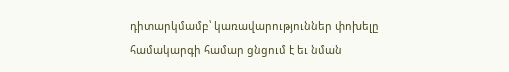դիտարկմամբ՝ կառավարություններ փոխելը համակարգի համար ցնցում է եւ նման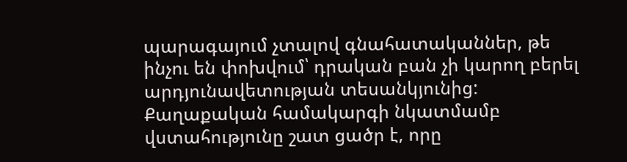պարագայում չտալով գնահատականներ, թե ինչու են փոխվում՝ դրական բան չի կարող բերել արդյունավետության տեսանկյունից:
Քաղաքական համակարգի նկատմամբ վստահությունը շատ ցածր է, որը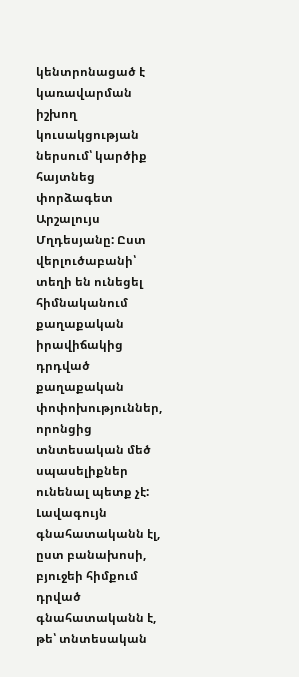կենտրոնացած է կառավարման իշխող կուսակցության ներսում՝ կարծիք հայտնեց փորձագետ Արշալույս Մղդեսյանը: Ըստ վերլուծաբանի՝ տեղի են ունեցել հիմնականում քաղաքական իրավիճակից դրդված քաղաքական փոփոխություններ, որոնցից տնտեսական մեծ սպասելիքներ ունենալ պետք չէ:
Լավագույն գնահատականն էլ, ըստ բանախոսի, բյուջեի հիմքում դրված գնահատականն է, թե՝ տնտեսական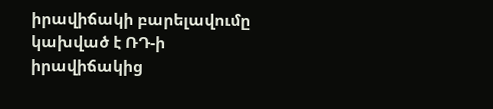իրավիճակի բարելավումը կախված է ՌԴ-ի իրավիճակից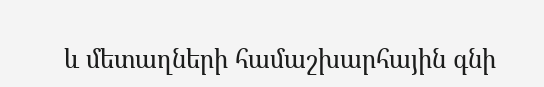և մետաղների համաշխարհային գնի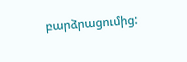բարձրացումից: